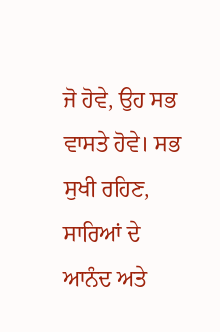ਜੋ ਹੋਵੇ, ਉਹ ਸਭ ਵਾਸਤੇ ਹੋਵੇ। ਸਭ ਸੁਖੀ ਰਹਿਣ, ਸਾਰਿਆਂ ਦੇ ਆਨੰਦ ਅਤੇ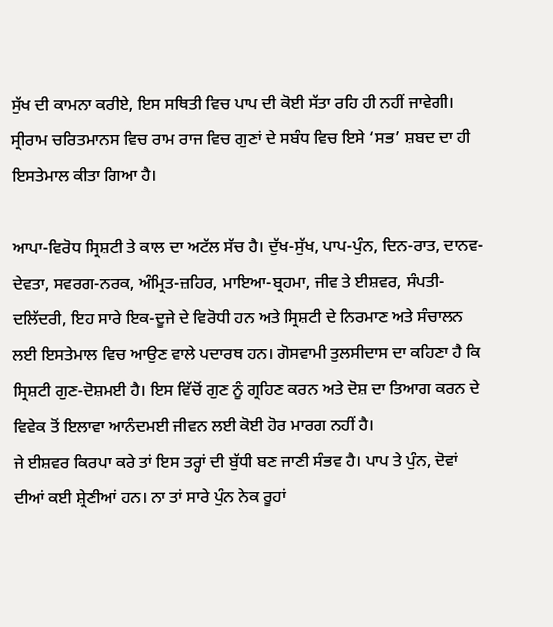ਸੁੱਖ ਦੀ ਕਾਮਨਾ ਕਰੀਏ, ਇਸ ਸਥਿਤੀ ਵਿਚ ਪਾਪ ਦੀ ਕੋਈ ਸੱਤਾ ਰਹਿ ਹੀ ਨਹੀਂ ਜਾਵੇਗੀ। ਸ੍ਰੀਰਾਮ ਚਰਿਤਮਾਨਸ ਵਿਚ ਰਾਮ ਰਾਜ ਵਿਚ ਗੁਣਾਂ ਦੇ ਸਬੰਧ ਵਿਚ ਇਸੇ ‘ਸਭ’ ਸ਼ਬਦ ਦਾ ਹੀ ਇਸਤੇਮਾਲ ਕੀਤਾ ਗਿਆ ਹੈ।

ਆਪਾ-ਵਿਰੋਧ ਸ੍ਰਿਸ਼ਟੀ ਤੇ ਕਾਲ ਦਾ ਅਟੱਲ ਸੱਚ ਹੈ। ਦੁੱਖ-ਸੁੱਖ, ਪਾਪ-ਪੁੰਨ, ਦਿਨ-ਰਾਤ, ਦਾਨਵ-ਦੇਵਤਾ, ਸਵਰਗ-ਨਰਕ, ਅੰਮ੍ਰਿਤ-ਜ਼ਹਿਰ, ਮਾਇਆ-ਬ੍ਰਹਮਾ, ਜੀਵ ਤੇ ਈਸ਼ਵਰ, ਸੰਪਤੀ-ਦਲਿੱਦਰੀ, ਇਹ ਸਾਰੇ ਇਕ-ਦੂਜੇ ਦੇ ਵਿਰੋਧੀ ਹਨ ਅਤੇ ਸ੍ਰਿਸ਼ਟੀ ਦੇ ਨਿਰਮਾਣ ਅਤੇ ਸੰਚਾਲਨ ਲਈ ਇਸਤੇਮਾਲ ਵਿਚ ਆਉਣ ਵਾਲੇ ਪਦਾਰਥ ਹਨ। ਗੋਸਵਾਮੀ ਤੁਲਸੀਦਾਸ ਦਾ ਕਹਿਣਾ ਹੈ ਕਿ ਸ੍ਰਿਸ਼ਟੀ ਗੁਣ-ਦੋਸ਼ਮਈ ਹੈ। ਇਸ ਵਿੱਚੋਂ ਗੁਣ ਨੂੰ ਗ੍ਰਹਿਣ ਕਰਨ ਅਤੇ ਦੋਸ਼ ਦਾ ਤਿਆਗ ਕਰਨ ਦੇ ਵਿਵੇਕ ਤੋਂ ਇਲਾਵਾ ਆਨੰਦਮਈ ਜੀਵਨ ਲਈ ਕੋਈ ਹੋਰ ਮਾਰਗ ਨਹੀਂ ਹੈ।
ਜੇ ਈਸ਼ਵਰ ਕਿਰਪਾ ਕਰੇ ਤਾਂ ਇਸ ਤਰ੍ਹਾਂ ਦੀ ਬੁੱਧੀ ਬਣ ਜਾਣੀ ਸੰਭਵ ਹੈ। ਪਾਪ ਤੇ ਪੁੰਨ, ਦੋਵਾਂ ਦੀਆਂ ਕਈ ਸ਼੍ਰੇਣੀਆਂ ਹਨ। ਨਾ ਤਾਂ ਸਾਰੇ ਪੁੰਨ ਨੇਕ ਰੂਹਾਂ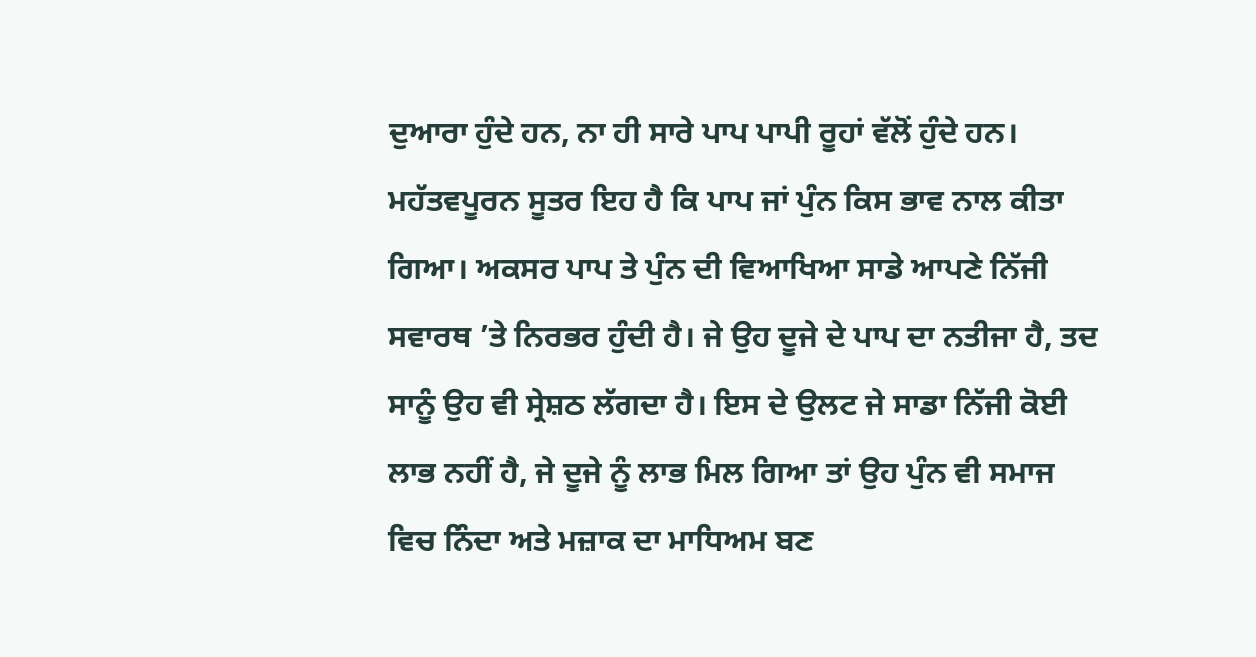ਦੁਆਰਾ ਹੁੰਦੇ ਹਨ, ਨਾ ਹੀ ਸਾਰੇ ਪਾਪ ਪਾਪੀ ਰੂਹਾਂ ਵੱਲੋਂ ਹੁੰਦੇ ਹਨ। ਮਹੱਤਵਪੂਰਨ ਸੂਤਰ ਇਹ ਹੈ ਕਿ ਪਾਪ ਜਾਂ ਪੁੰਨ ਕਿਸ ਭਾਵ ਨਾਲ ਕੀਤਾ ਗਿਆ। ਅਕਸਰ ਪਾਪ ਤੇ ਪੁੰਨ ਦੀ ਵਿਆਖਿਆ ਸਾਡੇ ਆਪਣੇ ਨਿੱਜੀ ਸਵਾਰਥ ’ਤੇ ਨਿਰਭਰ ਹੁੰਦੀ ਹੈ। ਜੇ ਉਹ ਦੂਜੇ ਦੇ ਪਾਪ ਦਾ ਨਤੀਜਾ ਹੈ, ਤਦ ਸਾਨੂੰ ਉਹ ਵੀ ਸ੍ਰੇਸ਼ਠ ਲੱਗਦਾ ਹੈ। ਇਸ ਦੇ ਉਲਟ ਜੇ ਸਾਡਾ ਨਿੱਜੀ ਕੋਈ ਲਾਭ ਨਹੀਂ ਹੈ, ਜੇ ਦੂਜੇ ਨੂੰ ਲਾਭ ਮਿਲ ਗਿਆ ਤਾਂ ਉਹ ਪੁੰਨ ਵੀ ਸਮਾਜ ਵਿਚ ਨਿੰਦਾ ਅਤੇ ਮਜ਼ਾਕ ਦਾ ਮਾਧਿਅਮ ਬਣ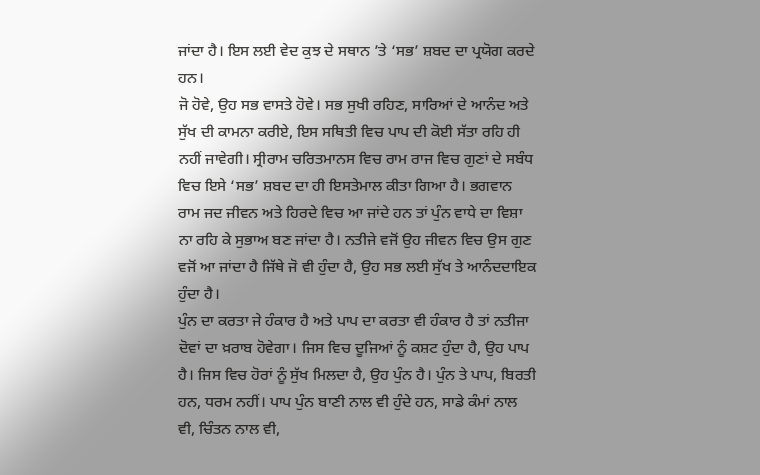ਜਾਂਦਾ ਹੈ। ਇਸ ਲਈ ਵੇਦ ਕੁਝ ਦੇ ਸਥਾਨ ’ਤੇ ‘ਸਭ’ ਸ਼ਬਦ ਦਾ ਪ੍ਰਯੋਗ ਕਰਦੇ ਹਨ।
ਜੋ ਹੋਵੇ, ਉਹ ਸਭ ਵਾਸਤੇ ਹੋਵੇ। ਸਭ ਸੁਖੀ ਰਹਿਣ, ਸਾਰਿਆਂ ਦੇ ਆਨੰਦ ਅਤੇ ਸੁੱਖ ਦੀ ਕਾਮਨਾ ਕਰੀਏ, ਇਸ ਸਥਿਤੀ ਵਿਚ ਪਾਪ ਦੀ ਕੋਈ ਸੱਤਾ ਰਹਿ ਹੀ ਨਹੀਂ ਜਾਵੇਗੀ। ਸ੍ਰੀਰਾਮ ਚਰਿਤਮਾਨਸ ਵਿਚ ਰਾਮ ਰਾਜ ਵਿਚ ਗੁਣਾਂ ਦੇ ਸਬੰਧ ਵਿਚ ਇਸੇ ‘ਸਭ’ ਸ਼ਬਦ ਦਾ ਹੀ ਇਸਤੇਮਾਲ ਕੀਤਾ ਗਿਆ ਹੈ। ਭਗਵਾਨ ਰਾਮ ਜਦ ਜੀਵਨ ਅਤੇ ਹਿਰਦੇ ਵਿਚ ਆ ਜਾਂਦੇ ਹਨ ਤਾਂ ਪੁੰਨ ਵਾਧੇ ਦਾ ਵਿਸ਼ਾ ਨਾ ਰਹਿ ਕੇ ਸੁਭਾਅ ਬਣ ਜਾਂਦਾ ਹੈ। ਨਤੀਜੇ ਵਜੋਂ ਉਹ ਜੀਵਨ ਵਿਚ ਉਸ ਗੁਣ ਵਜੋਂ ਆ ਜਾਂਦਾ ਹੈ ਜਿੱਥੇ ਜੋ ਵੀ ਹੁੰਦਾ ਹੈ, ਉਹ ਸਭ ਲਈ ਸੁੱਖ ਤੇ ਆਨੰਦਦਾਇਕ ਹੁੰਦਾ ਹੈ।
ਪੁੰਨ ਦਾ ਕਰਤਾ ਜੇ ਹੰਕਾਰ ਹੈ ਅਤੇ ਪਾਪ ਦਾ ਕਰਤਾ ਵੀ ਹੰਕਾਰ ਹੈ ਤਾਂ ਨਤੀਜਾ ਦੋਵਾਂ ਦਾ ਖ਼ਰਾਬ ਹੋਵੇਗਾ। ਜਿਸ ਵਿਚ ਦੂਜਿਆਂ ਨੂੰ ਕਸ਼ਟ ਹੁੰਦਾ ਹੈ, ਉਹ ਪਾਪ ਹੈ। ਜਿਸ ਵਿਚ ਹੋਰਾਂ ਨੂੰ ਸੁੱਖ ਮਿਲਦਾ ਹੈ, ਉਹ ਪੁੰਨ ਹੈ। ਪੁੰਨ ਤੇ ਪਾਪ, ਬਿਰਤੀ ਹਨ, ਧਰਮ ਨਹੀਂ। ਪਾਪ ਪੁੰਨ ਬਾਣੀ ਨਾਲ ਵੀ ਹੁੰਦੇ ਹਨ, ਸਾਡੇ ਕੰਮਾਂ ਨਾਲ ਵੀ, ਚਿੰਤਨ ਨਾਲ ਵੀ,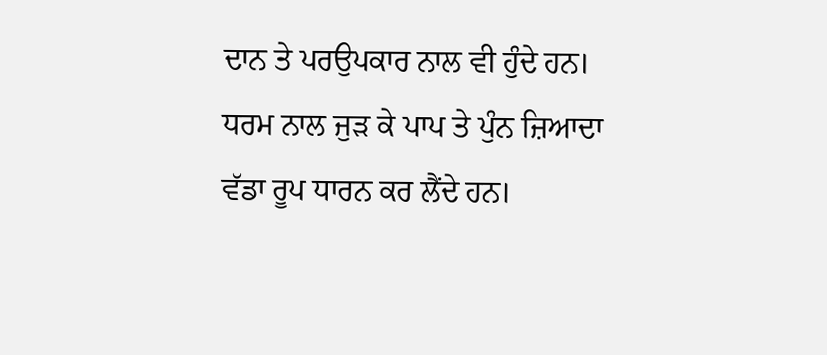ਦਾਨ ਤੇ ਪਰਉਪਕਾਰ ਨਾਲ ਵੀ ਹੁੰਦੇ ਹਨ। ਧਰਮ ਨਾਲ ਜੁੜ ਕੇ ਪਾਪ ਤੇ ਪੁੰਨ ਜ਼ਿਆਦਾ ਵੱਡਾ ਰੂਪ ਧਾਰਨ ਕਰ ਲੈਂਦੇ ਹਨ।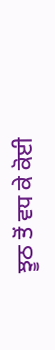ਝੂਠ ਤੋਂ ਵਧ ਕੇ ਕੋਈ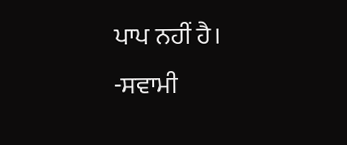ਪਾਪ ਨਹੀਂ ਹੈ।
-ਸਵਾਮੀ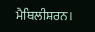ਮੈਥਿਲੀਸ਼ਰਨ।